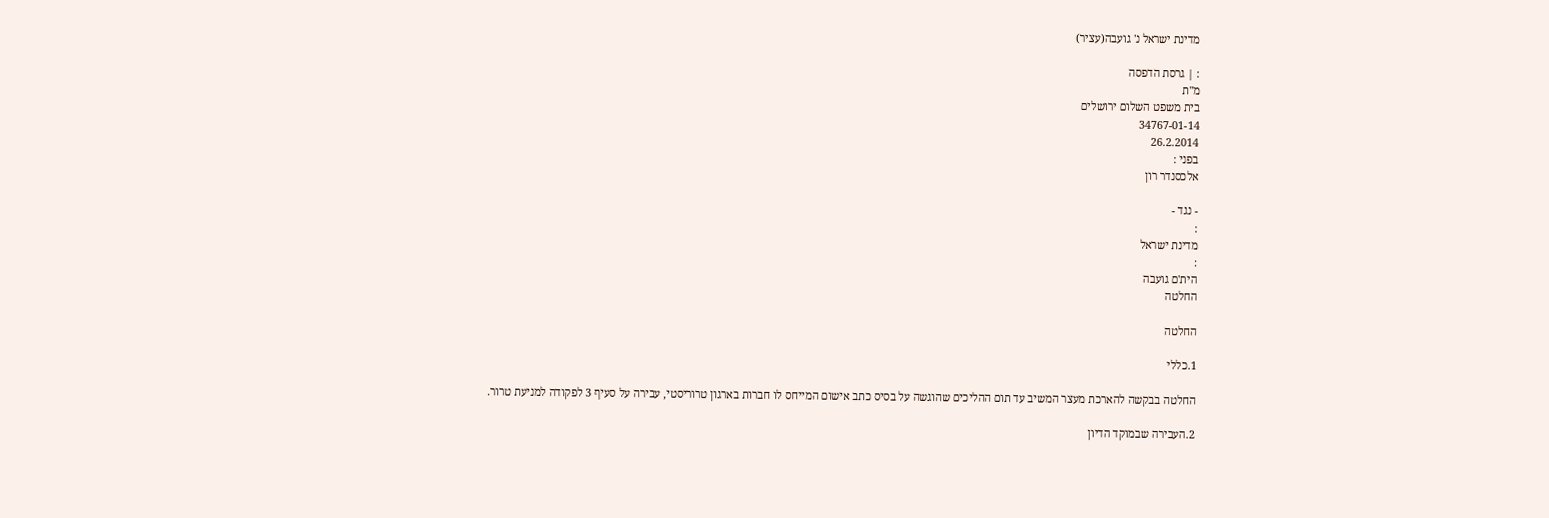מדינת ישראל נ' גועבה(עציר)

: | גרסת הדפסה
מ"ת
בית משפט השלום ירושלים
34767-01-14
26.2.2014
בפני :
אלכסנדר רון

- נגד -
:
מדינת ישראל
:
הית'ם גועבה
החלטה

החלטה

1.כללי

החלטה בבקשה להארכת מעצר המשיב עד תום ההליכים שהוגשה על בסיס כתב אישום המייחס לו חברות בארגון טרוריסטי, עבירה על סעיף 3 לפקודה למניעת טרור.

2.העבירה שבמוקד הדיון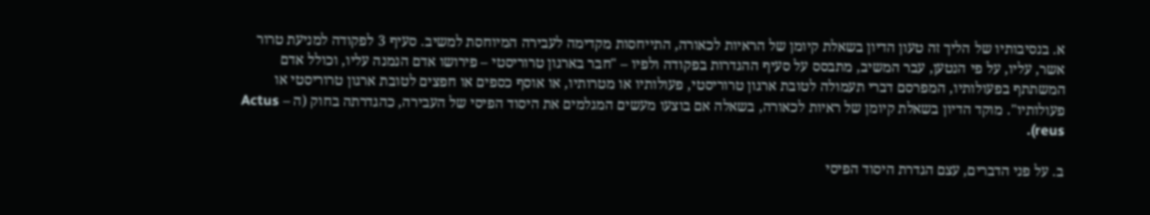א. בנסיבותיו של הליך זה טעון הדיון בשאלת קיומן של הראיות לכאורה, התייחסות מקדימה לעבירה המיוחסת למשיב. סעיף 3 לפקודה למניעת טרור אשר, עליו, על פי הנטען, עבר המשיב, מתבסס על סעיף ההגדרות בפקודה ולפיו – "חבר בארגון טרוריסטי – פירושו אדם הנמנה עליו, וכולל אדם המשתתף בפעולותיו, המפרסם דברי תעמולה לטובת ארגון טרוריסטי, פעולותיו או מטרותיו, או אוסף כספים או חפצים לטובת ארגון טרוריסטי או פעולותיו". מוקד הדיון בשאלת קיומן של ראיות לכאורה, בשאלה אם בוצעו מעשים המגלמים את היסוד הפיסי של העבירה, כהגדרתה בחוק (ה – Actus reus).

ב. על פני הדברים, עצם הגדרת היסוד הפיסי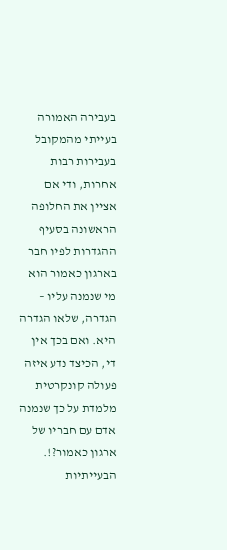בעבירה האמורה בעייתי מהמקובל בעבירות רבות אחרות, ודי אם אציין את החלופה הראשונה בסעיף ההגדרות לפיו חבר בארגון כאמור הוא מי שנמנה עליו – הגדרה, שלאו הגדרה היא. ואם בכך אין די, הכיצד נדע איזה פעולה קונקרטית מלמדת על כך שנמנה אדם עם חבריו של ארגון כאמור?!. הבעייתיות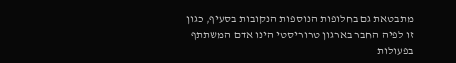מתבטאת גם בחלופות הנוספות הנקובות בסעיף, כגון זו לפיה החבר בארגון טרוריסטי הינו אדם המשתתף בפעולות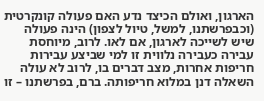הארגון, ואולם הכיצד נדע האם פעולה קונקרטית (וכבפרשתנו, למשל, טיול לצפון) הינה פעולה שיש לשייכה לארגון, אם לאו. לרוב, מיוחסת עבירה כעבירה נלווית זו למי שביצע עבירות חריפות אחרות, מצב דברים בו, לרוב לא עולה השאלה דנן במלוא חריפותה. ברם, בפרשתנו – זו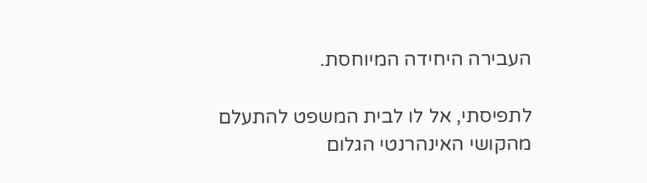העבירה היחידה המיוחסת.

לתפיסתי, אל לו לבית המשפט להתעלם מהקושי האינהרנטי הגלום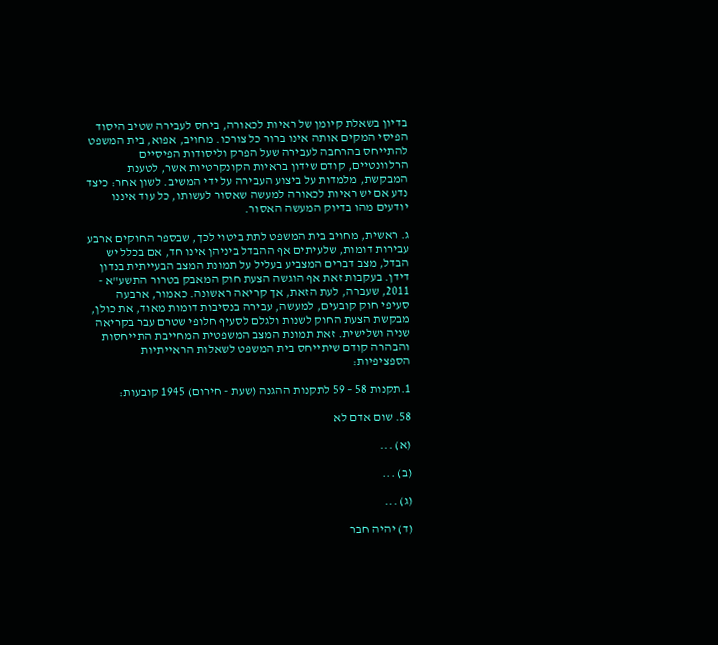בדיון בשאלת קיומן של ראיות לכאורה, ביחס לעבירה שטיב היסוד הפיסי המקים אותה אינו ברור כל צורכו. מחויב, אפוא, בית המשפט להתייחס בהרחבה לעבירה שעל הפרק וליסודות הפיסיים הרלוונטיים, קודם שידון בראיות הקונקרטיות אשר, לטענת המבקשת, מלמדות על ביצוע העבירה על ידי המשיב. לשון אחר: כיצד נדע אם יש ראיות לכאורה למעשה שאסור לעשותו, כל עוד איננו יודעים מהו בדיוק המעשה האסור.

ג. ראשית, מחויב בית המשפט לתת ביטוי לכך, שבספר החוקים ארבע עבירות דומות, שלעיתים אף ההבדל ביניהן אינו חד, אם בכלל יש הבדל, מצב דברים המצביע בעליל על תמונת המצב הבעייתית בנדון דידן. בעקבות זאת אף הוגשה הצעת חוק המאבק בטרור התשע"א - 2011, שעברה, לעת הזאת, אך קריאה ראשונה. כאמור, ארבעה סעיפי חוק קובעים, למעשה, עבירה בנסיבות דומות מאוד, את כולן, מבקשת הצעת החוק לשנות ולגלם לסעיף חלופי שטרם עבר בקריאה שניה ושלישית. זאת תמונת המצב המשפטית המחייבת התייחסות והבהרה קודם שיתייחס בית המשפט לשאלות הראייתיות הספציפיות:

1.תקנות 58 – 59 לתקנות ההגנה (שעת - חירום) 1945 קובעות:

58. שום אדם לא

(א) ...

(ב) ...

(ג) ...

(ד) יהיה חבר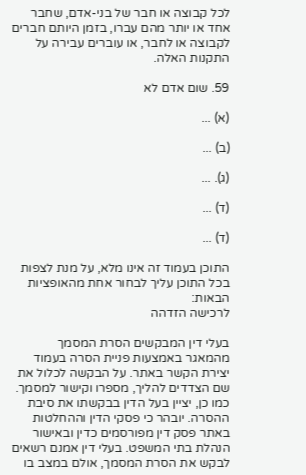לכל קבוצה או חבר של בני-אדם, שחבר אחד או יותר מהם עברו, בזמן היותם חברים לקבוצה או לחבר, או עוברים עבירה על התקנות האלה.

59. שום אדם לא

(א) ...

(ב) ...

(ג). ...

(ד) ...

(ד) ...

התוכן בעמוד זה אינו מלא, על מנת לצפות בכל התוכן עליך לבחור אחת מהאופציות הבאות:
לרכישה הזדהה

בעלי דין המבקשים הסרת המסמך מהמאגר באמצעות פניית הסרה בעמוד יצירת הקשר באתר. על הבקשה לכלול את שם הצדדים להליך, מספרו וקישור למסמך. כמו כן, יציין בעל הדין בבקשתו את סיבת ההסרה. יובהר כי פסקי הדין וההחלטות באתר פסק דין מפורסמים כדין ובאישור הנהלת בתי המשפט. בעלי דין אמנם רשאים לבקש את הסרת המסמך, אולם במצב בו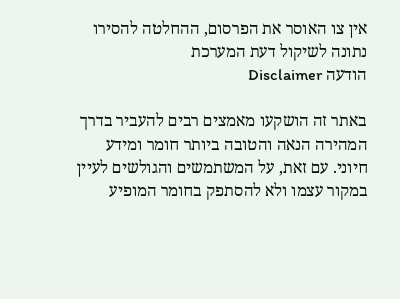אין צו האוסר את הפרסום, ההחלטה להסירו נתונה לשיקול דעת המערכת
הודעה Disclaimer

באתר זה הושקעו מאמצים רבים להעביר בדרך המהירה הנאה והטובה ביותר חומר ומידע חיוני. עם זאת, על המשתמשים והגולשים לעיין במקור עצמו ולא להסתפק בחומר המופיע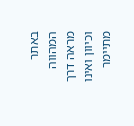באתר המהווה מראה דרך וכיוון ואינו מתיימר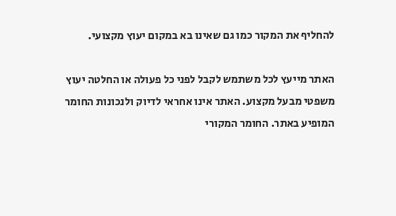להחליף את המקור כמו גם שאינו בא במקום יעוץ מקצועי.

האתר מייעץ לכל משתמש לקבל לפני כל פעולה או החלטה יעוץ משפטי מבעל מקצוע. האתר אינו אחראי לדיוק ולנכונות החומר המופיע באתר. החומר המקורי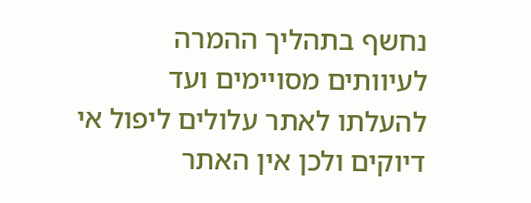נחשף בתהליך ההמרה לעיוותים מסויימים ועד להעלתו לאתר עלולים ליפול אי דיוקים ולכן אין האתר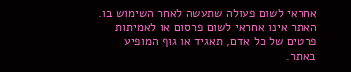אחראי לשום פעולה שתעשה לאחר השימוש בו. האתר אינו אחראי לשום פרסום או לאמיתות פרטים של כל אדם, תאגיד או גוף המופיע באתר.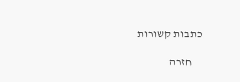כתבות קשורות

    חזרה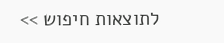לתוצאות חיפוש >>